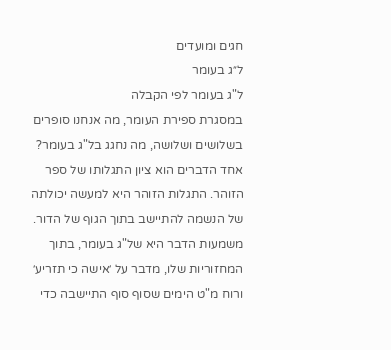חגים ומועדים
ל״ג בעומר
ל"ג בעומר לפי הקבלה
במסגרת ספירת העומר, מה אנחנו סופרים בשלושים ושלושה, מה נחגג בל"ג בעומר?
אחד הדברים הוא ציון התגלותו של ספר הזוהר. התגלות הזוהר היא למעשה יכולתה של הנשמה להתיישב בתוך הגוף של הדור. משמעות הדבר היא של"ג בעומר, בתוך המחזוריות שלו, מדבר על ׳אישה כי תזריע׳ ורוח מ"ט הימים שסוף סוף התיישבה כדי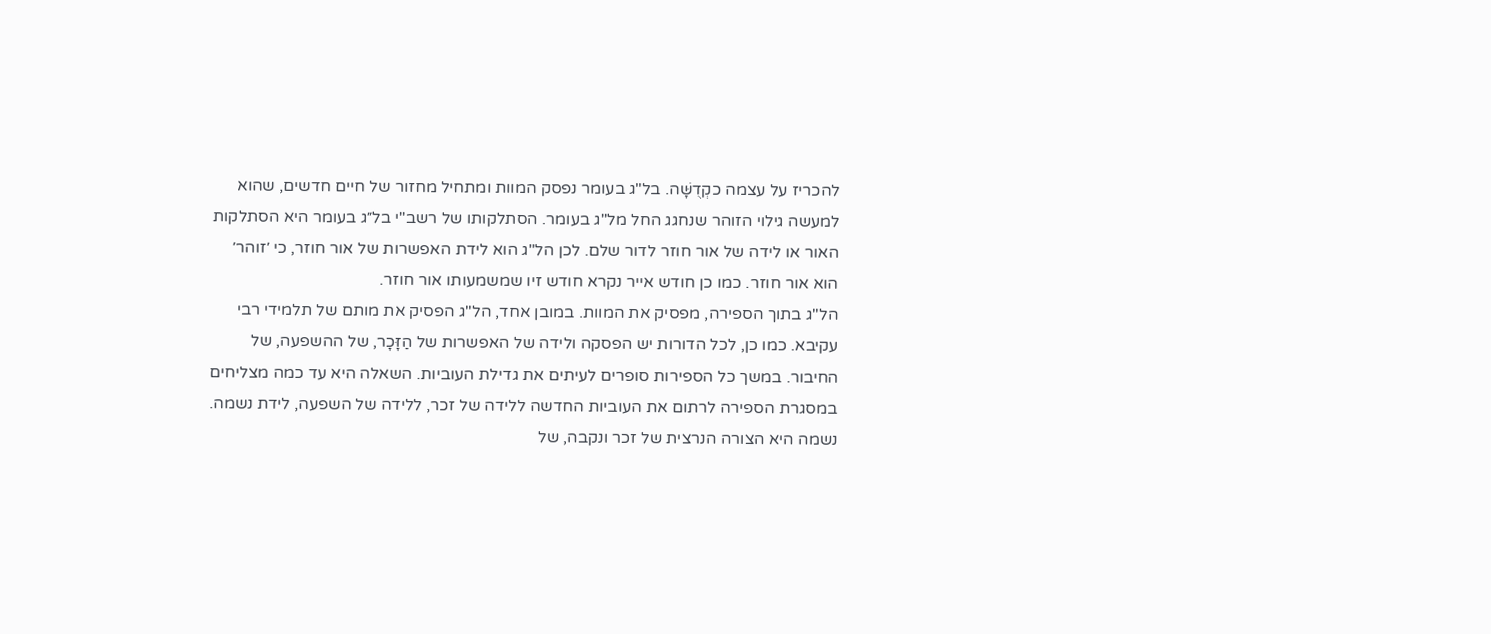להכריז על עצמה כקְדֻשָּׁה. בל"ג בעומר נפסק המוות ומתחיל מחזור של חיים חדשים, שהוא למעשה גילוי הזוהר שנחגג החל מל"ג בעומר. הסתלקותו של רשב"י בל״ג בעומר היא הסתלקות האור או לידה של אור חוזר לדור שלם. לכן הל"ג הוא לידת האפשרות של אור חוזר, כי ׳זוהר׳ הוא אור חוזר. כמו כן חודש אייר נקרא חודש זיו שמשמעותו אור חוזר.
הל"ג בתוך הספירה, מפסיק את המוות. במובן אחד, הל"ג הפסיק את מותם של תלמידי רבי עקיבא. כמו כן, לכל הדורות יש הפסקה ולידה של האפשרות של הַזָּכָר, של ההשפעה, של החיבור. במשך כל הספירות סופרים לעיתים את גדילת העוביות. השאלה היא עד כמה מצליחים במסגרת הספירה לרתום את העוביות החדשה ללידה של זכר, ללידה של השפעה, לידת נשמה.
נשמה היא הצורה הנרצית של זכר ונקבה, של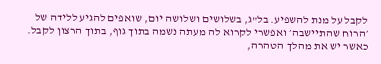לקבל על מנת להשפיע. בל"ג, בשלושים ושלושה יום, שואפים להגיע ללידה של ׳הרוח שהתיישבה׳ ואפשרי לקרוא לה מעתה נשמה בתוך גוף, בתוך הרצון לקבל. כאשר יש את מהלך הטהרה,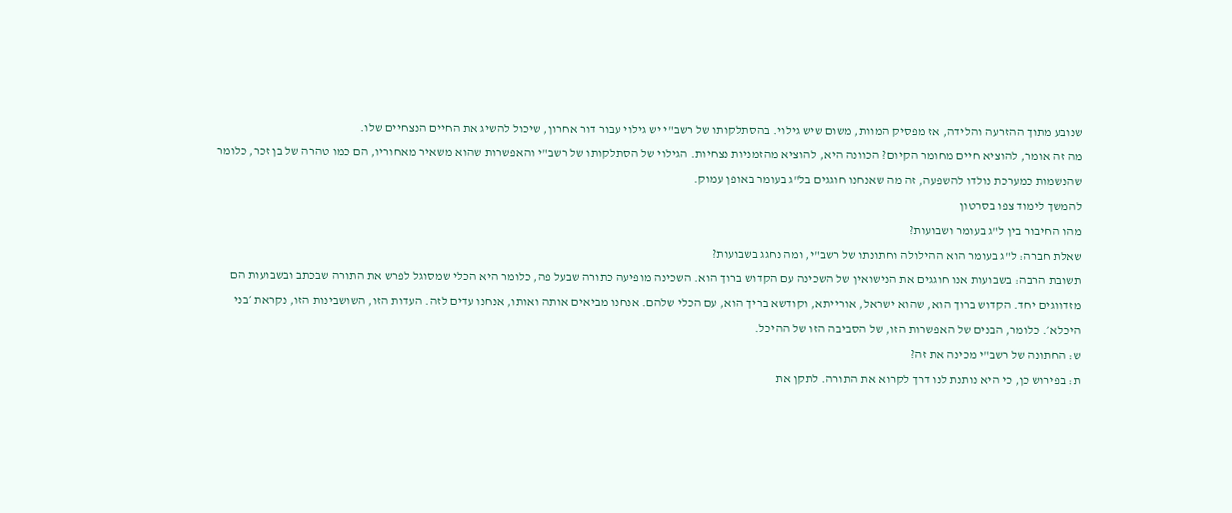שנובע מתוך ההזרעה והלידה, אז מפסיק המוות, משום שיש גילוי. בהסתלקותו של רשב"י יש גילוי עבור דור אחרון, שיכול להשיג את החיים הנצחיים שלו.
מה זה אומר, להוציא חיים מחומר הקיום? הכוונה היא, להוציא מהזמניות נצחיות. הגילוי של הסתלקותו של רשב"י והאפשרות שהוא משאיר מאחוריו, הם כמו טהרה של בן זכר, כלומר שהנשמות כמערכת נולדו להשפעה, זה מה שאנחנו חוגגים בל"ג בעומר באופן עמוק.
להמשך לימוד צפו בסרטון
מהו החיבור בין ל"ג בעומר ושבועות?
שאלת חברה: ל"ג בעומר הוא ההילולה וחתונתו של רשב"י, ומה נחגג בשבועות?
תשובת הרבה: בשבועות אנו חוגגים את הנישואין של השכינה עם הקדוש ברוך הוא. השכינה מופיעה כתורה שבעל פה, כלומר היא הכלי שמסוגל לפרש את התורה שבכתב ובשבועות הם מזדווגים יחד. הקדוש ברוך הוא, שהוא ישראל, אורייתא, וקודשא בריך הוא, עם הכלי שלהם. אנחנו מביאים אותה ואותו, אנחנו עדים לזה. העדות הזו, השושבינות הזו, נקראת ׳בני היכלא׳. כלומר, הבנים של האפשרות הזו, של הסביבה הזו של ההיכל.
ש: החתונה של רשב"י מכינה את זה?
ת: בפירוש כן, כי היא נותנת לנו דרך לקרוא את התורה. לתקן את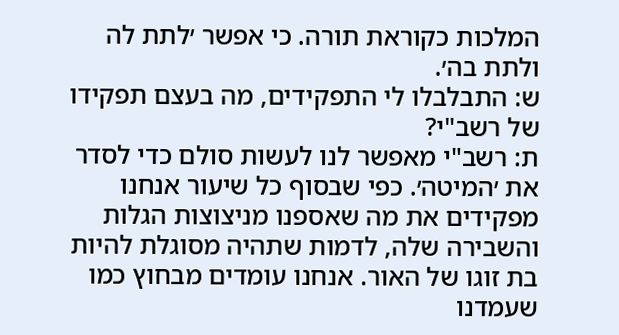המלכות כקוראת תורה. כי אפשר ׳לתת לה ולתת בה׳.
ש: התבלבלו לי התפקידים, מה בעצם תפקידו של רשב"י?
ת: רשב"י מאפשר לנו לעשות סולם כדי לסדר את ׳המיטה׳. כפי שבסוף כל שיעור אנחנו מפקידים את מה שאספנו מניצוצות הגלות והשבירה שלה, לדמות שתהיה מסוגלת להיות בת זוגו של האור. אנחנו עומדים מבחוץ כמו שעמדנו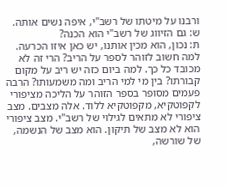ורבנו על מיטתו של רשב"י, איפה נשים אותה.
ש: גם הזיווג של רשב"י הוא הכנה?
ת: נכון, הוא מכין אותנו, יש כאן איזו הכרעה. למה חשוב לזוהר לספר על הריב? הרי זה לא מכובד כל כך. למה ביום כזה יש ריב על מקום קבורתו? בין מי למי הריב ומה משמעותו? הרבה פעמים מסופר בספר הזוהר על הליכה מציפורי לקפוטקיא, מקפוטקיא ללוד. אלה מצבים. מצב ציפורי לא מתאים לגילוי של רשב"י. מצב ציפורי הוא לא מצב של תיקון. הוא מצב של הנשמה, של שורשה,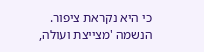כי היא נקראת ציפור. הנשמה 'מצייצת ועולה,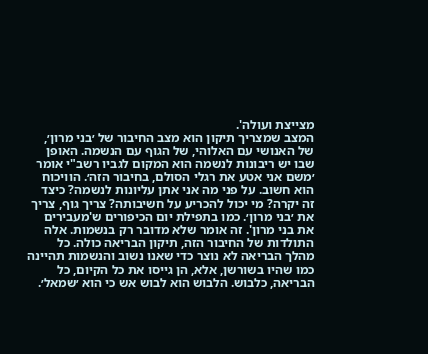מצייצת ועולה'.
המצב שמצריך תיקון הוא מצב החיבור של ׳בני מרון׳, של האנושי עם האלוהי, של הגוף עם הנשמה. האופן שבו יש ריבונות לנשמה הוא המקום לגביו רשב"י אומר ׳משם אני אטע את רגלי הסולם, בחיבור הזה׳. הוויכוח הוא חשוב. על פני מה אני אתן עליונות לנשמה? כיצד זה יקרה? מי יכול להכריע על חשיבותה? צריך גוף, צריך את ׳בני מרון׳. כמו בתפילת יום הכיפורים ש'מעבירים את בני מרון'. זה אומר שלא מדובר רק בנשמות. אלה התולדות של החיבור הזה, תיקון הבריאה כולה. כל מהלך הבריאה לא נוצר כדי שאנו נשוב והנשמות תהיינה כמו שהיו בשורשן, אלא, הן גייסו את כל הקיום, כל הבריאה, כלבוש. הלבוש הוא לבוש אש כי הוא ׳שמאל׳.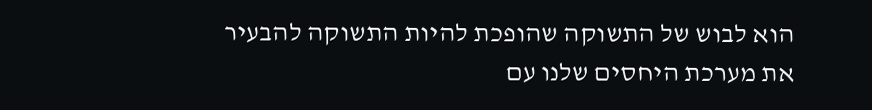הוא לבוש של התשוקה שהופכת להיות התשוקה להבעיר את מערכת היחסים שלנו עם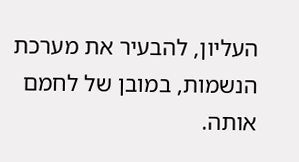העליון, להבעיר את מערכת הנשמות, במובן של לחמם אותה.